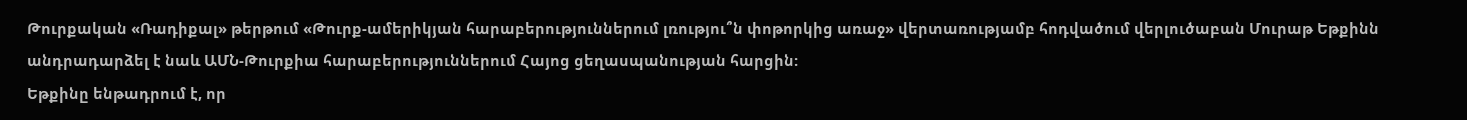Թուրքական «Ռադիքալ» թերթում «Թուրք-ամերիկյան հարաբերություններում լռությու՞ն փոթորկից առաջ» վերտառությամբ հոդվածում վերլուծաբան Մուրաթ Եթքինն անդրադարձել է նաև ԱՄՆ-Թուրքիա հարաբերություններում Հայոց ցեղասպանության հարցին:
Եթքինը ենթադրում է, որ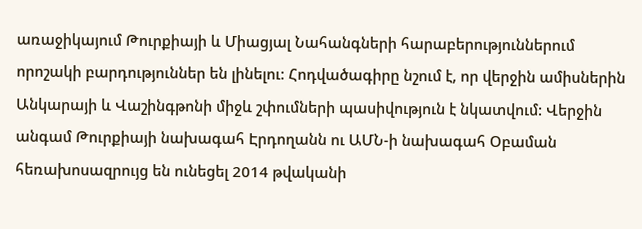առաջիկայում Թուրքիայի և Միացյալ Նահանգների հարաբերություններում որոշակի բարդություններ են լինելու: Հոդվածագիրը նշում է, որ վերջին ամիսներին Անկարայի և Վաշինգթոնի միջև շփումների պասիվություն է նկատվում: Վերջին անգամ Թուրքիայի նախագահ Էրդողանն ու ԱՄՆ-ի նախագահ Օբաման հեռախոսազրույց են ունեցել 2014 թվականի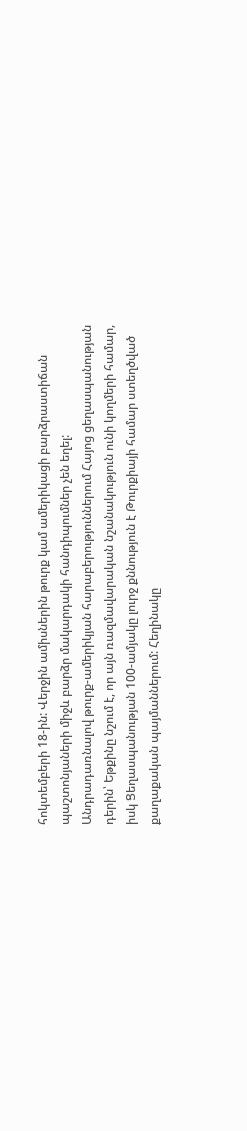հոկտեմբերի 18-ին: Վերջին ամիսներին թուրք կամ ամերիկացի բարձրաստիճան պաշտոնյաների միջև բարձր մակարդակի հանդիպումներ չեն եղել:
Անդրադառնալով թուրք-ամերիկյան հարաբերություններում Հայոց ցեղասպանության դերին՝ Եթքինը նշում է, որ այն ռազմավարական նշանակություն ունի կողմերի համար, իսկ Ցեղասպանության 100-ամյակը լուրջ քննություն է Թուրքիայի համար ստեղծված քաղաքական պայմաններում: Հեղինակը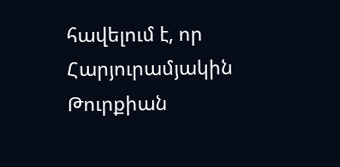հավելում է, որ Հարյուրամյակին Թուրքիան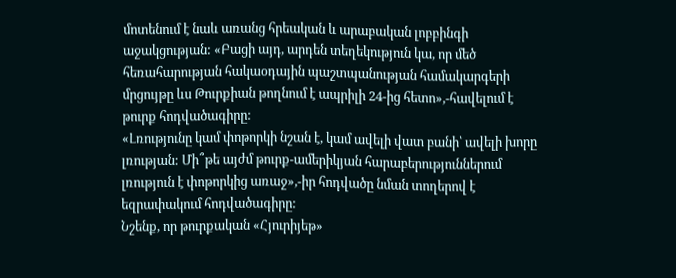մոտենում է նաև առանց հրեական և արաբական լոբբինգի աջակցության: «Բացի այդ, արդեն տեղեկություն կա, որ մեծ հեռահարության հակաօդային պաշտպանության համակարգերի մրցույթը ևս Թուրքիան թողնում է ապրիլի 24-ից հետո»,-հավելում է թուրք հոդվածագիրը:
«Լռությունը կամ փոթորկի նշան է, կամ ավելի վատ բանի՝ ավելի խորը լռության: Մի՞թե այժմ թուրք-ամերիկյան հարաբերություններում լռություն է փոթորկից առաջ»,-իր հոդվածը նման տողերով է եզրափակում հոդվածագիրը:
Նշենք, որ թուրքական «Հյուրիյեթ»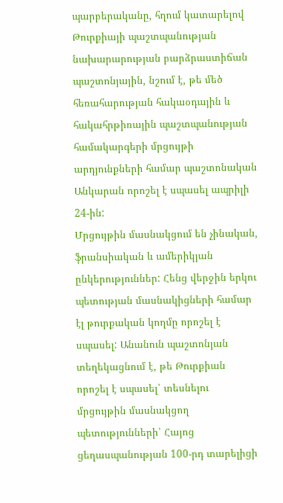պարբերականը, հղում կատարելով Թուրքիայի պաշտպանության նախարարության բարձրաստիճան պաշտոնյային, նշում է, թե մեծ հեռահարության հակաօդային և հակահրթիռային պաշտպանության համակարգերի մրցույթի արդյունքների համար պաշտոնական Անկարան որոշել է սպասել ապրիլի 24-ին:
Մրցույթին մասնակցում են չինական, ֆրանսիական և ամերիկյան ընկերություններ: Հենց վերջին երկու պետության մասնակիցների համար էլ թուրքական կողմը որոշել է սպասել: Անանուն պաշտոնյան տեղեկացնում է, թե Թուրքիան որոշել է սպասել՝ տեսնելու մրցույթին մասնակցող պետությունների՝ Հայոց ցեղասպանության 100-րդ տարելիցի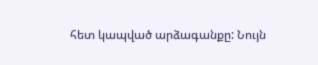հետ կապված արձագանքը: Նույն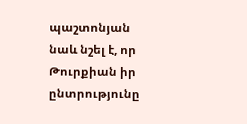պաշտոնյան նաև նշել է, որ Թուրքիան իր ընտրությունը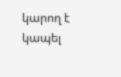կարող է կապել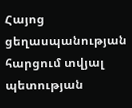Հայոց ցեղասպանության հարցում տվյալ պետության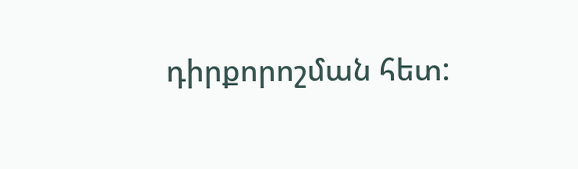դիրքորոշման հետ: